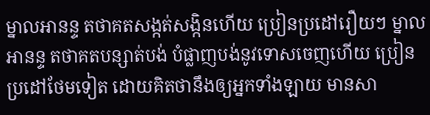ម្នាលអានន្ទ តថាគតសង្កត់សង្កិនហើយ ប្រៀនប្រដៅរឿយៗ ម្នាលអានន្ទ តថាគតបន្សាត់បង់ បំផ្លាញបង់នូវទោសចេញហើយ ប្រៀនប្រដៅថែមទៀត ដោយគិតថានឹងឲ្យអ្នកទាំងឡាយ មានសា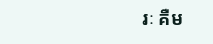រៈ គឺម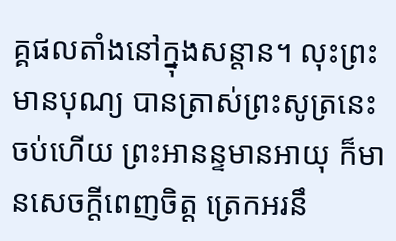គ្គផលតាំងនៅក្នុងសន្តាន។ លុះព្រះមានបុណ្យ បានត្រាស់ព្រះសូត្រនេះចប់ហើយ ព្រះអានន្ទមានអាយុ ក៏មានសេចក្តីពេញចិត្ត ត្រេកអរនឹ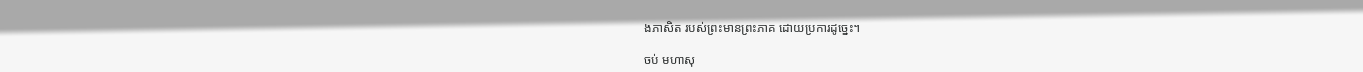ងភាសិត របស់ព្រះមានព្រះភាគ ដោយប្រការដូច្នេះ។

ចប់ មហាសុ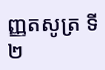ញ្ញតសូត្រ ទី២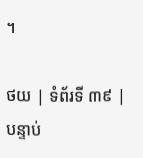។

ថយ | ទំព័រទី ៣៩ | បន្ទាប់